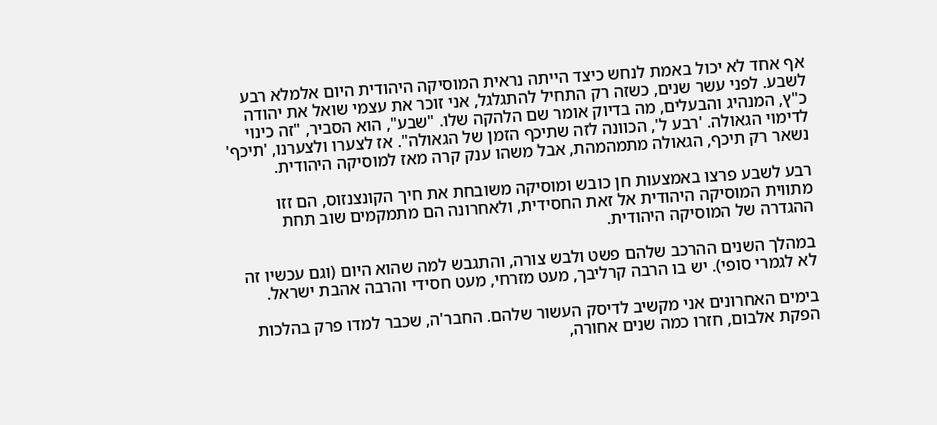אף אחד לא יכול באמת לנחש כיצד הייתה נראית המוסיקה היהודית היום אלמלא רבע לשבע. לפני עשר שנים, כשזה רק התחיל להתגלגל, אני זוכר את עצמי שואל את יהודה כ"ץ, המנהיג והבעלים, מה בדיוק אומר שם הלהקה שלו. "שבע", הוא הסביר, "זה כינוי לדימוי הגאולה. 'רבע ל', הכוונה לזה שתיכף הזמן של הגאולה". אז לצערו ולצערנו, 'תיכף' נשאר רק תיכף, הגאולה מתמהמהת, אבל משהו ענק קרה מאז למוסיקה היהודית.

רבע לשבע פרצו באמצעות חן כובש ומוסיקה משובחת את חיך הקונצנזוס, הם זזו מתווית המוסיקה היהודית אל זאת החסידית, ולאחרונה הם מתמקמים שוב תחת ההגדרה של המוסיקה היהודית.

במהלך השנים ההרכב שלהם פשט ולבש צורה, והתגבש למה שהוא היום (וגם עכשיו זה לא לגמרי סופי). יש בו הרבה קרליבך, מעט מזרחי, מעט חסידי והרבה אהבת ישראל.

בימים האחרונים אני מקשיב לדיסק העשור שלהם. החבר'ה, שכבר למדו פרק בהלכות הפקת אלבום, חזרו כמה שנים אחורה,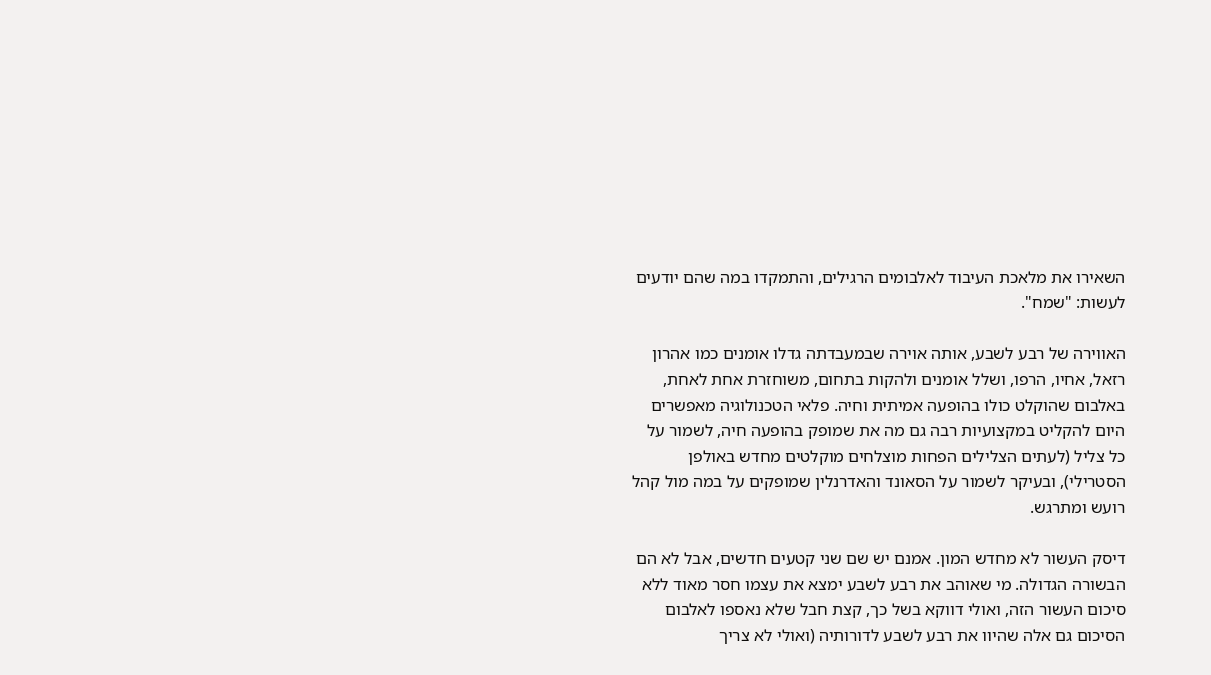השאירו את מלאכת העיבוד לאלבומים הרגילים, והתמקדו במה שהם יודעים לעשות: "שמח".

האווירה של רבע לשבע, אותה אוירה שבמעבדתה גדלו אומנים כמו אהרון רזאל, אחיו, הרפו, ושלל אומנים ולהקות בתחום, משוחזרת אחת לאחת, באלבום שהוקלט כולו בהופעה אמיתית וחיה. פלאי הטכנולוגיה מאפשרים היום להקליט במקצועיות רבה גם מה את שמופק בהופעה חיה, לשמור על כל צליל (לעתים הצלילים הפחות מוצלחים מוקלטים מחדש באולפן הסטרילי), ובעיקר לשמור על הסאונד והאדרנלין שמופקים על במה מול קהל רועש ומתרגש.

דיסק העשור לא מחדש המון. אמנם יש שם שני קטעים חדשים, אבל לא הם הבשורה הגדולה. מי שאוהב את רבע לשבע ימצא את עצמו חסר מאוד ללא סיכום העשור הזה, ואולי דווקא בשל כך, קצת חבל שלא נאספו לאלבום הסיכום גם אלה שהיוו את רבע לשבע לדורותיה (ואולי לא צריך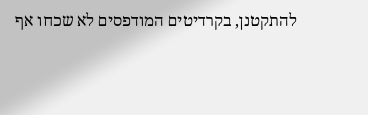להתקטנן, בקרדיטים המודפסים לא שכחו אף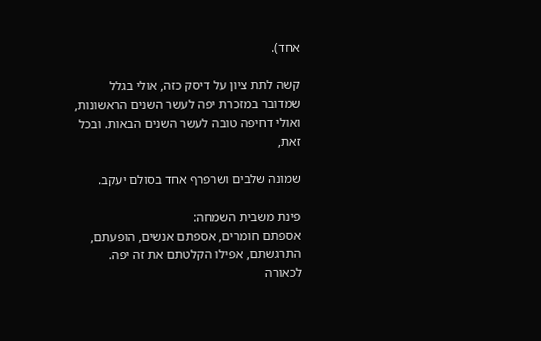אחד).

קשה לתת ציון על דיסק כזה, אולי בגלל שמדובר במזכרת יפה לעשר השנים הראשונות, ואולי דחיפה טובה לעשר השנים הבאות. ובכל זאת,

שמונה שלבים ושרפרף אחד בסולם יעקב.

פינת משבית השמחה:
אספתם חומרים, אספתם אנשים, הופעתם, התרגשתם, אפילו הקלטתם את זה יפה. לכאורה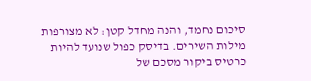סיכום נחמד, והנה מחדל קטן: לא מצורפות מילות השירים. בדיסק כפול שנועד להיות כרטיס ביקור מסכם של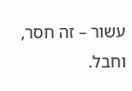עשור – זה חסר, וחבל.